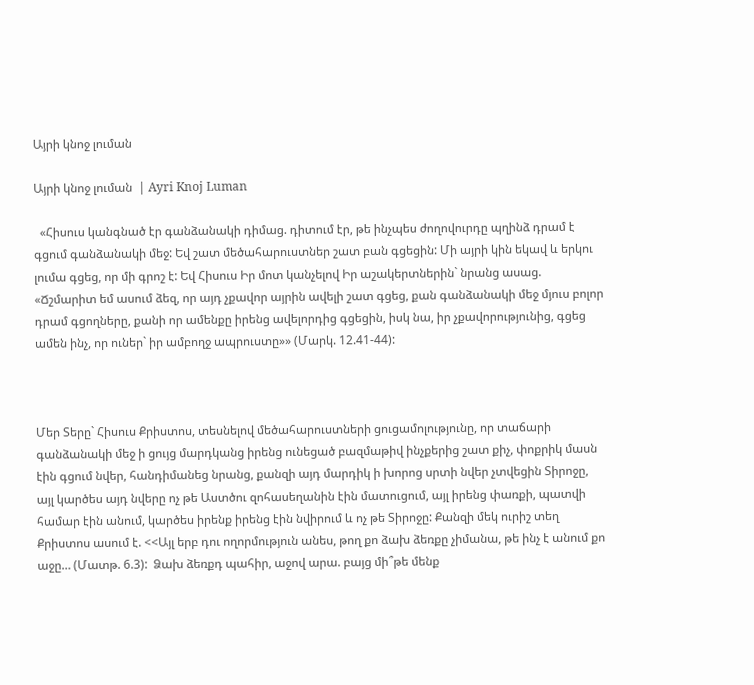Այրի կնոջ լուման

Այրի կնոջ լուման  | Ayri Knoj Luman

  «Հիսուս կանգնած էր գանձանակի դիմաց. դիտում էր, թե ինչպես ժողովուրդը պղինձ դրամ է գցում գանձանակի մեջ: Եվ շատ մեծահարուստներ շատ բան գցեցին: Մի այրի կին եկավ և երկու լումա գցեց, որ մի գրոշ է: Եվ Հիսուս Իր մոտ կանչելով Իր աշակերտներին` նրանց ասաց.  «Ճշմարիտ եմ ասում ձեզ, որ այդ չքավոր այրին ավելի շատ գցեց, քան գանձանակի մեջ մյուս բոլոր դրամ գցողները, քանի որ ամենքը իրենց ավելորդից գցեցին, իսկ նա, իր չքավորությունից, գցեց ամեն ինչ, որ ուներ` իր ամբողջ ապրուստը»» (Մարկ. 12.41-44):



Մեր Տերը` Հիսուս Քրիստոս, տեսնելով մեծահարուստների ցուցամոլությունը, որ տաճարի գանձանակի մեջ ի ցույց մարդկանց իրենց ունեցած բազմաթիվ ինչքերից շատ քիչ, փոքրիկ մասն էին գցում նվեր, հանդիմանեց նրանց, քանզի այդ մարդիկ ի խորոց սրտի նվեր չտվեցին Տիրոջը, այլ կարծես այդ նվերը ոչ թե Աստծու զոհասեղանին էին մատուցում, այլ իրենց փառքի, պատվի համար էին անում, կարծես իրենք իրենց էին նվիրում և ոչ թե Տիրոջը: Քանզի մեկ ուրիշ տեղ Քրիստոս ասում է. <<Այլ երբ դու ողորմություն անես, թող քո ձախ ձեռքը չիմանա, թե ինչ է անում քո աջը… (Մատթ. 6.3):  Ձախ ձեռքդ պահիր, աջով արա. բայց մի՞թե մենք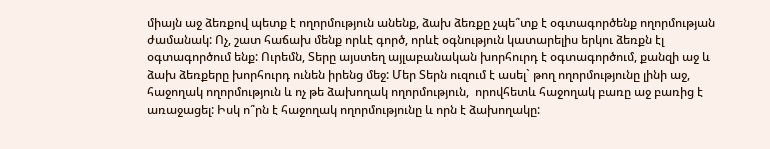միայն աջ ձեռքով պետք է ողորմություն անենք, ձախ ձեռքը չպե՞տք է օգտագործենք ողորմության ժամանակ: Ոչ, շատ հաճախ մենք որևէ գործ, որևէ օգնություն կատարելիս երկու ձեռքն էլ օգտագործում ենք: Ուրեմն, Տերը այստեղ այլաբանական խորհուրդ է օգտագործում, քանզի աջ և ձախ ձեռքերը խորհուրդ ունեն իրենց մեջ: Մեր Տերն ուզում է ասել` թող ողորմությունը լինի աջ, հաջողակ ողորմություն և ոչ թե ձախողակ ողորմություն,  որովհետև հաջողակ բառը աջ բառից է առաջացել: Իսկ ո՞րն է հաջողակ ողորմությունը և որն է ձախողակը: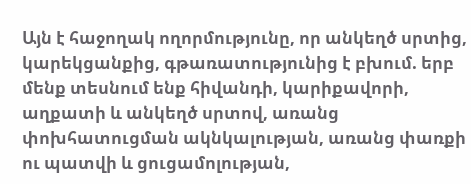Այն է հաջողակ ողորմությունը, որ անկեղծ սրտից, կարեկցանքից, գթառատությունից է բխում. երբ մենք տեսնում ենք հիվանդի, կարիքավորի, աղքատի և անկեղծ սրտով, առանց փոխհատուցման ակնկալության, առանց փառքի ու պատվի և ցուցամոլության,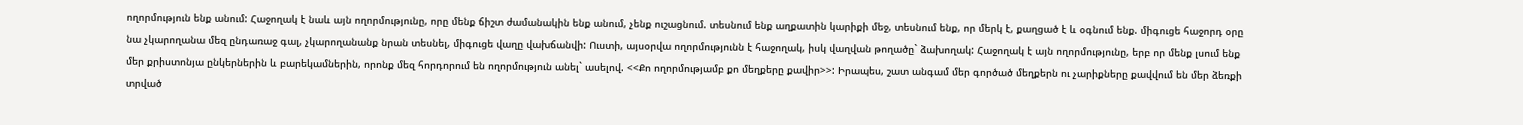ողորմություն ենք անում: Հաջողակ է նաև այն ողորմությունը, որը մենք ճիշտ ժամանակին ենք անում, չենք ուշացնում. տեսնում ենք աղքատին կարիքի մեջ, տեսնում ենք, որ մերկ է, քաղցած է և օգնում ենք. միգուցե հաջորդ օրը նա չկարողանա մեզ ընդառաջ գալ, չկարողանանք նրան տեսնել, միգուցե վաղը վախճանվի: Ուստի, այսօրվա ողորմությունն է հաջողակ, իսկ վաղվան թողածը` ձախողակ: Հաջողակ է այն ողորմությունը, երբ որ մենք լսում ենք մեր քրիստոնյա ընկերներին և բարեկամներին, որոնք մեզ հորդորում են ողորմություն անել` ասելով. <<Քո ողորմությամբ քո մեղքերը քավիր>>: Իրապես, շատ անգամ մեր գործած մեղքերն ու չարիքները քավվում են մեր ձեռքի տրված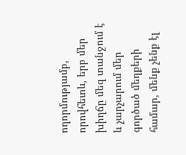ողորմությամբ, որովհետև, երբ մեր խիղճը մեզ տանջում է և չարչարում մեր գործած մեղքերի համար, մենք չենք էլ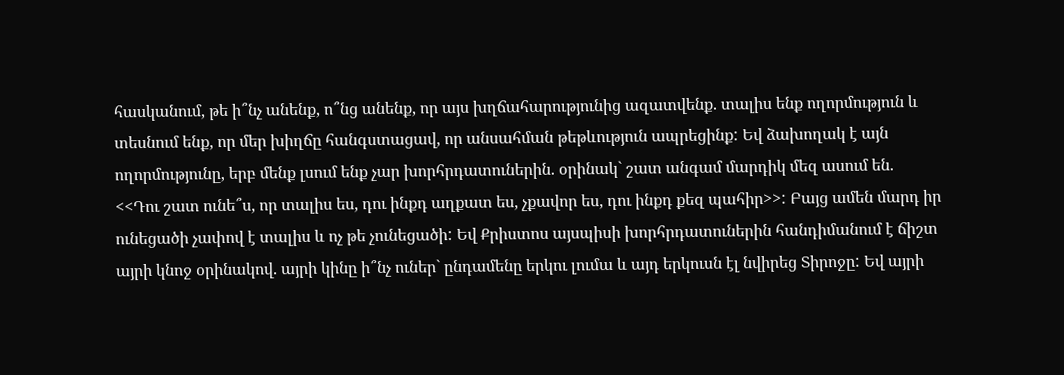հասկանում, թե ի՞նչ անենք, ո՞նց անենք, որ այս խղճահարությունից ազատվենք. տալիս ենք ողորմություն և տեսնում ենք, որ մեր խիղճը հանգստացավ, որ անսահման թեթևություն ապրեցինք: Եվ ձախողակ է այն ողորմությունը, երբ մենք լսում ենք չար խորհրդատուներին. օրինակ` շատ անգամ մարդիկ մեզ ասում են. <<Դու շատ ունե՞ս, որ տալիս ես, դու ինքդ աղքատ ես, չքավոր ես, դու ինքդ քեզ պահիր>>: Բայց ամեն մարդ իր ունեցածի չափով է տալիս և ոչ թե չունեցածի: Եվ Քրիստոս այսպիսի խորհրդատուներին հանդիմանում է ճիշտ այրի կնոջ օրինակով. այրի կինը ի՞նչ ուներ` ընդամենը երկու լումա և այդ երկուսն էլ նվիրեց Տիրոջը: Եվ այրի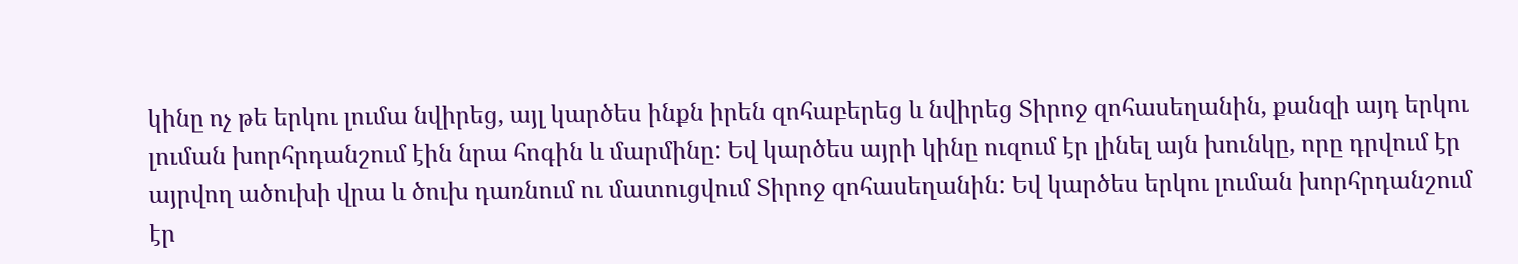կինը ոչ թե երկու լումա նվիրեց, այլ կարծես ինքն իրեն զոհաբերեց և նվիրեց Տիրոջ զոհասեղանին, քանզի այդ երկու լուման խորհրդանշում էին նրա հոգին և մարմինը: Եվ կարծես այրի կինը ուզում էր լինել այն խունկը, որը դրվում էր այրվող ածուխի վրա և ծուխ դառնում ու մատուցվում Տիրոջ զոհասեղանին: Եվ կարծես երկու լուման խորհրդանշում էր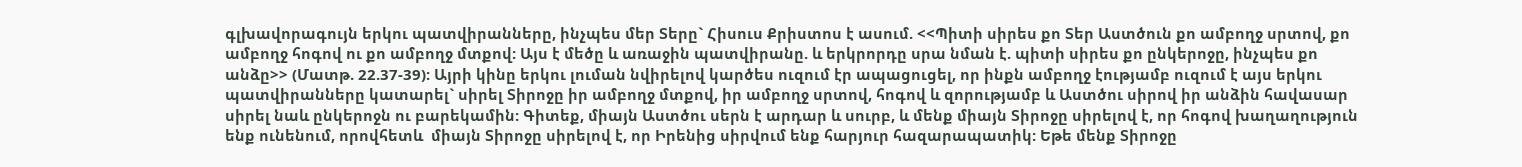գլխավորագույն երկու պատվիրանները, ինչպես մեր Տերը` Հիսուս Քրիստոս է ասում. <<Պիտի սիրես քո Տեր Աստծուն քո ամբողջ սրտով, քո ամբողջ հոգով ու քո ամբողջ մտքով: Այս է մեծը և առաջին պատվիրանը. և երկրորդը սրա նման է. պիտի սիրես քո ընկերոջը, ինչպես քո անձը>> (Մատթ. 22.37-39): Այրի կինը երկու լուման նվիրելով կարծես ուզում էր ապացուցել, որ ինքն ամբողջ էությամբ ուզում է այս երկու պատվիրանները կատարել` սիրել Տիրոջը իր ամբողջ մտքով, իր ամբողջ սրտով, հոգով և զորությամբ և Աստծու սիրով իր անձին հավասար սիրել նաև ընկերոջն ու բարեկամին: Գիտեք, միայն Աստծու սերն է արդար և սուրբ, և մենք միայն Տիրոջը սիրելով է, որ հոգով խաղաղություն ենք ունենում, որովհետև  միայն Տիրոջը սիրելով է, որ Իրենից սիրվում ենք հարյուր հազարապատիկ: Եթե մենք Տիրոջը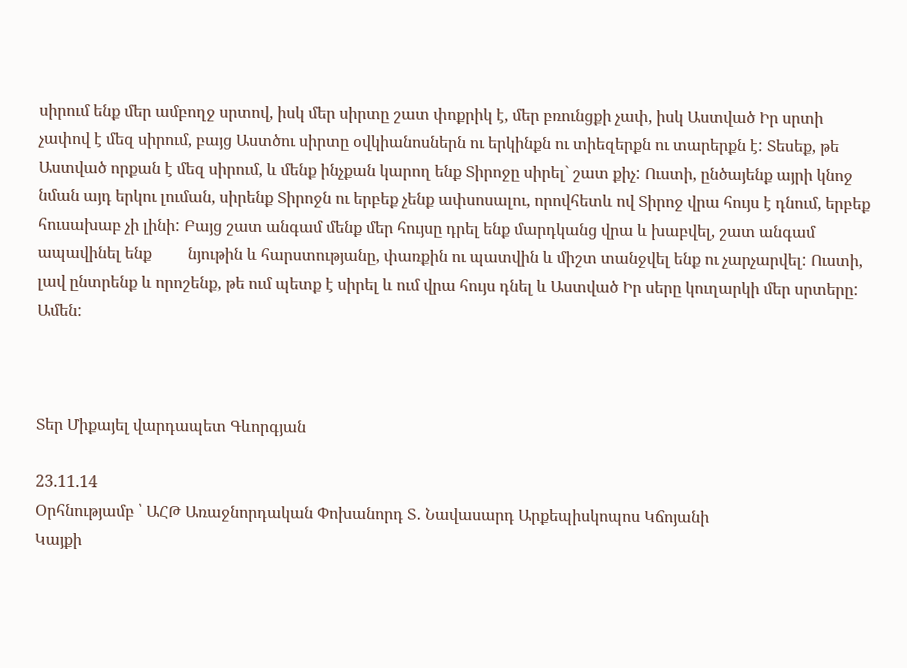սիրում ենք մեր ամբողջ սրտով, իսկ մեր սիրտը շատ փոքրիկ է, մեր բռունցքի չափ, իսկ Աստված Իր սրտի չափով է մեզ սիրում, բայց Աստծու սիրտը օվկիանոսներն ու երկինքն ու տիեզերքն ու տարերքն է: Տեսեք, թե Աստված որքան է մեզ սիրում, և մենք ինչքան կարող ենք Տիրոջը սիրել` շատ քիչ: Ուստի, ընծայենք այրի կնոջ նման այդ երկու լուման, սիրենք Տիրոջն ու երբեք չենք ափսոսալու, որովհետև ով Տիրոջ վրա հույս է դնում, երբեք հուսախաբ չի լինի: Բայց շատ անգամ մենք մեր հույսը դրել ենք մարդկանց վրա և խաբվել, շատ անգամ ապավինել ենք         նյութին և հարստությանը, փառքին ու պատվին և միշտ տանջվել ենք ու չարչարվել: Ուստի, լավ ընտրենք և որոշենք, թե ում պետք է սիրել և ում վրա հույս դնել և Աստված Իր սերը կուղարկի մեր սրտերը: Ամեն:



Տեր Միքայել վարդապետ Գևորգյան

23.11.14
Օրհնությամբ ՝ ԱՀԹ Առաջնորդական Փոխանորդ Տ․ Նավասարդ Արքեպիսկոպոս Կճոյանի
Կայքի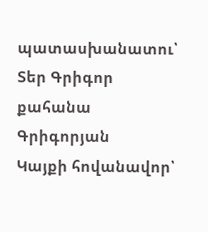պատասխանատու՝ Տեր Գրիգոր քահանա Գրիգորյան
Կայքի հովանավոր՝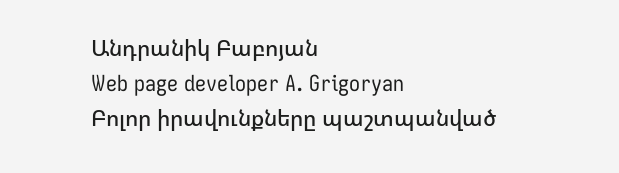Անդրանիկ Բաբոյան
Web page developer A. Grigoryan
Բոլոր իրավունքները պաշտպանված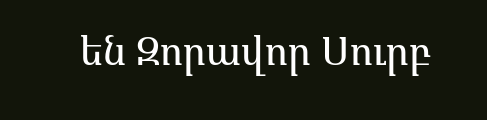են Զորավոր Սուրբ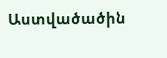Աստվածածին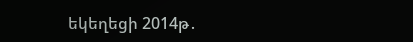եկեղեցի 2014թ․